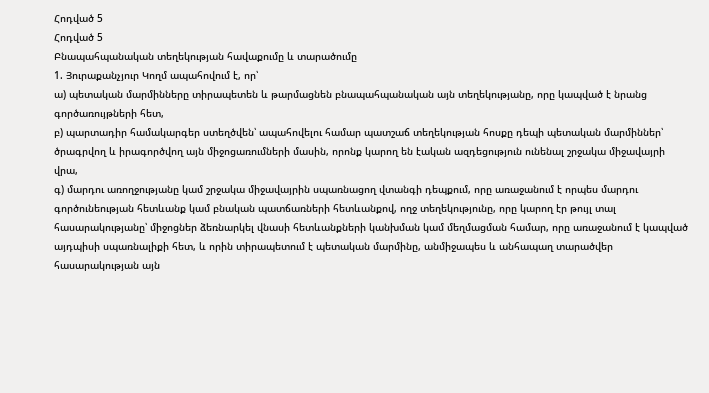Հոդված 5
Հոդված 5
Բնապահպանական տեղեկության հավաքումը և տարածումը
1. Յուրաքանչյուր Կողմ ապահովում է, որ՝
ա) պետական մարմինները տիրապետեն և թարմացնեն բնապահպանական այն տեղեկությանը, որը կապված է նրանց գործառույթների հետ,
բ) պարտադիր համակարգեր ստեղծվեն՝ ապահովելու համար պատշաճ տեղեկության հոսքը դեպի պետական մարմիններ՝ ծրագրվող և իրագործվող այն միջոցառումների մասին, որոնք կարող են էական ազդեցություն ունենալ շրջակա միջավայրի վրա,
գ) մարդու առողջությանը կամ շրջակա միջավայրին սպառնացող վտանգի դեպքում, որը առաջանում է որպես մարդու գործունեության հետևանք կամ բնական պատճառների հետևանքով, ողջ տեղեկությունը, որը կարող էր թույլ տալ հասարակությանը՝ միջոցներ ձեռնարկել վնասի հետևանքների կանխման կամ մեղմացման համար, որը առաջանում է կապված այդպիսի սպառնալիքի հետ, և որին տիրապետում է պետական մարմինը, անմիջապես և անհապաղ տարածվեր հասարակության այն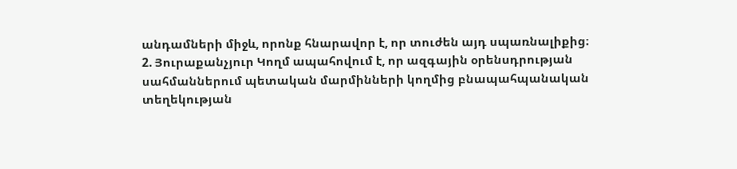անդամների միջև, որոնք հնարավոր է, որ տուժեն այդ սպառնալիքից։
2. Յուրաքանչյուր Կողմ ապահովում է, որ ազգային օրենսդրության սահմաններում պետական մարմինների կողմից բնապահպանական տեղեկության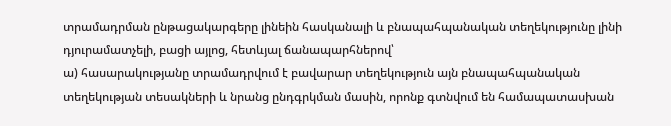տրամադրման ընթացակարգերը լինեին հասկանալի և բնապահպանական տեղեկությունը լինի դյուրամատչելի, բացի այլոց, հետևյալ ճանապարհներով՝
ա) հասարակությանը տրամադրվում է բավարար տեղեկություն այն բնապահպանական տեղեկության տեսակների և նրանց ընդգրկման մասին, որոնք գտնվում են համապատասխան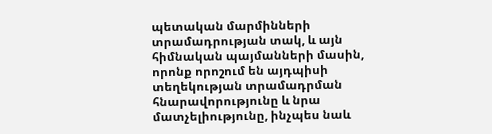պետական մարմինների տրամադրության տակ, և այն հիմնական պայմանների մասին, որոնք որոշում են այդպիսի տեղեկության տրամադրման հնարավորությունը և նրա մատչելիությունը, ինչպես նաև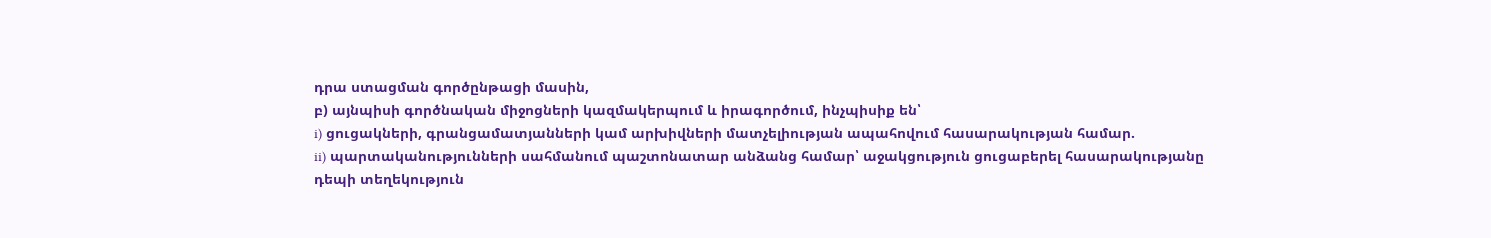դրա ստացման գործընթացի մասին,
բ) այնպիսի գործնական միջոցների կազմակերպում և իրագործում, ինչպիսիք են՝
i) ցուցակների, գրանցամատյանների կամ արխիվների մատչելիության ապահովում հասարակության համար.
ii) պարտականությունների սահմանում պաշտոնատար անձանց համար՝ աջակցություն ցուցաբերել հասարակությանը դեպի տեղեկություն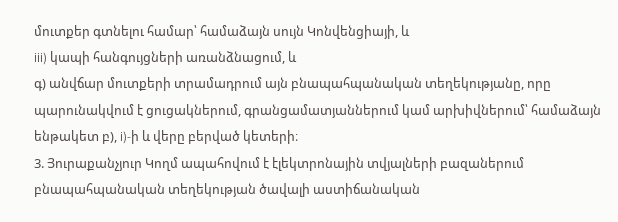մուտքեր գտնելու համար՝ համաձայն սույն Կոնվենցիայի, և
iii) կապի հանգույցների առանձնացում, և
գ) անվճար մուտքերի տրամադրում այն բնապահպանական տեղեկությանը, որը պարունակվում է ցուցակներում, գրանցամատյաններում կամ արխիվներում՝ համաձայն ենթակետ բ), i)-ի և վերը բերված կետերի։
3. Յուրաքանչյուր Կողմ ապահովում է էլեկտրոնային տվյալների բազաներում բնապահպանական տեղեկության ծավալի աստիճանական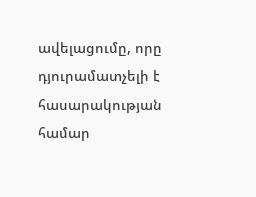ավելացումը, որը դյուրամատչելի է հասարակության համար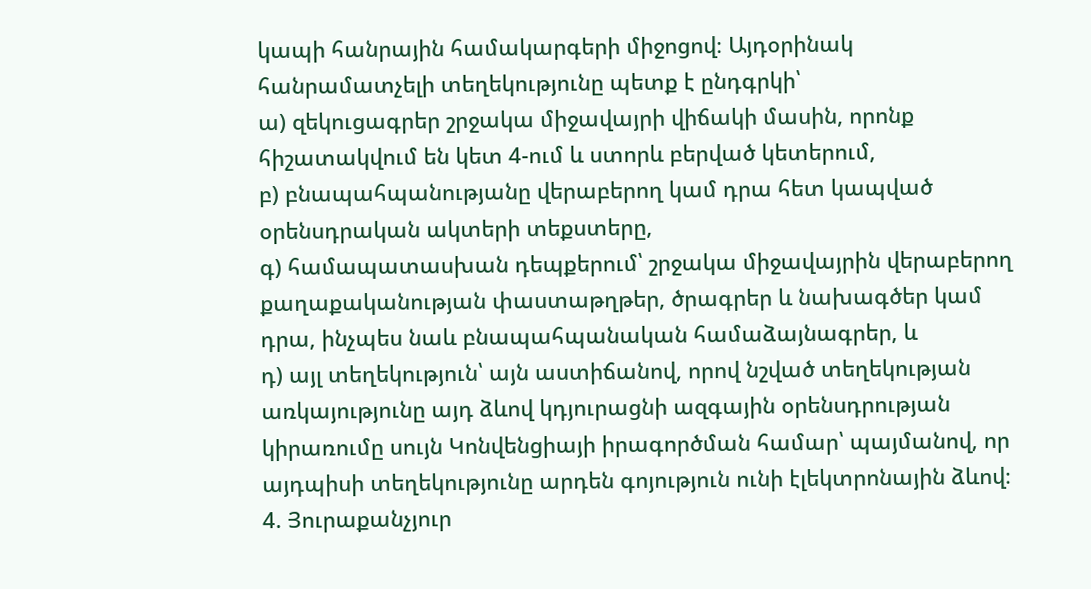կապի հանրային համակարգերի միջոցով։ Այդօրինակ հանրամատչելի տեղեկությունը պետք է ընդգրկի՝
ա) զեկուցագրեր շրջակա միջավայրի վիճակի մասին, որոնք հիշատակվում են կետ 4-ում և ստորև բերված կետերում,
բ) բնապահպանությանը վերաբերող կամ դրա հետ կապված օրենսդրական ակտերի տեքստերը,
գ) համապատասխան դեպքերում՝ շրջակա միջավայրին վերաբերող քաղաքականության փաստաթղթեր, ծրագրեր և նախագծեր կամ դրա, ինչպես նաև բնապահպանական համաձայնագրեր, և
դ) այլ տեղեկություն՝ այն աստիճանով, որով նշված տեղեկության առկայությունը այդ ձևով կդյուրացնի ազգային օրենսդրության կիրառումը սույն Կոնվենցիայի իրագործման համար՝ պայմանով, որ այդպիսի տեղեկությունը արդեն գոյություն ունի էլեկտրոնային ձևով։
4. Յուրաքանչյուր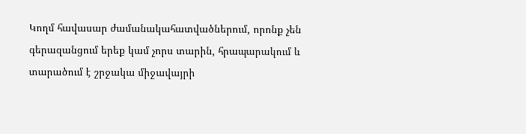Կողմ հավասար ժամանակահատվածներում, որոնք չեն գերազանցում երեք կամ չորս տարին, հրապարակում և տարածում է շրջակա միջավայրի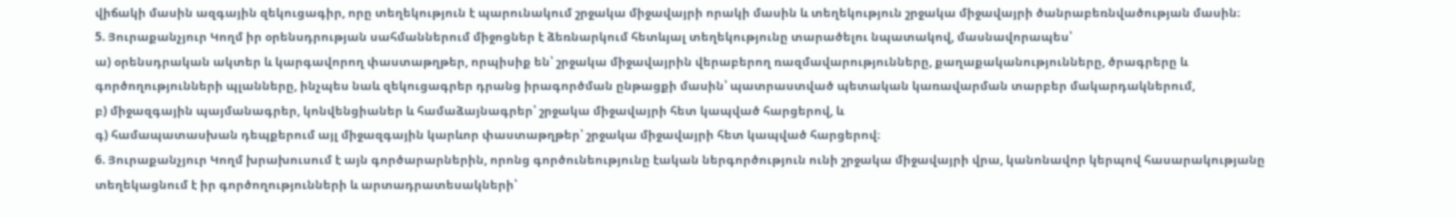վիճակի մասին ազգային զեկուցագիր, որը տեղեկություն է պարունակում շրջակա միջավայրի որակի մասին և տեղեկություն շրջակա միջավայրի ծանրաբեռնվածության մասին։
5. Յուրաքանչյուր Կողմ իր օրենսդրության սահմաններում միջոցներ է ձեռնարկում հետևյալ տեղեկությունը տարածելու նպատակով, մասնավորապես՝
ա) օրենսդրական ակտեր և կարգավորող փաստաթղթեր, որպիսիք են՝ շրջակա միջավայրին վերաբերող ռազմավարությունները, քաղաքականությունները, ծրագրերը և գործողությունների պլանները, ինչպես նաև զեկուցագրեր դրանց իրագործման ընթացքի մասին՝ պատրաստված պետական կառավարման տարբեր մակարդակներում,
բ) միջազգային պայմանագրեր, կոնվենցիաներ և համաձայնագրեր՝ շրջակա միջավայրի հետ կապված հարցերով, և
գ) համապատասխան դեպքերում այլ միջազգային կարևոր փաստաթղթեր՝ շրջակա միջավայրի հետ կապված հարցերով։
6. Յուրաքանչյուր Կողմ խրախուսում է այն գործարարներին, որոնց գործունեությունը էական ներգործություն ունի շրջակա միջավայրի վրա, կանոնավոր կերպով հասարակությանը տեղեկացնում է իր գործողությունների և արտադրատեսակների՝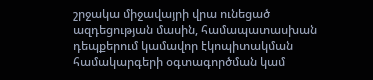շրջակա միջավայրի վրա ունեցած ազդեցության մասին, համապատասխան դեպքերում կամավոր էկոպիտակման համակարգերի օգտագործման կամ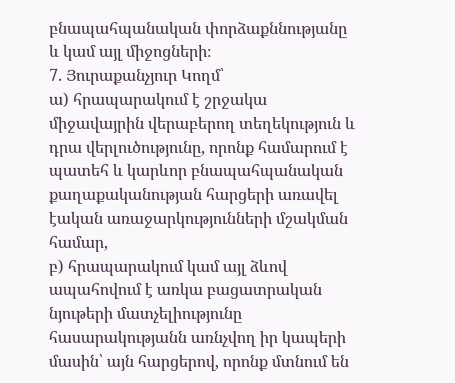բնապահպանական փորձաքննությանը և կամ այլ միջոցների։
7. Յուրաքանչյուր Կողմ՝
ա) հրապարակում է շրջակա միջավայրին վերաբերող տեղեկություն և դրա վերլուծությունը, որոնք համարում է պատեհ և կարևոր բնապահպանական քաղաքականության հարցերի առավել էական առաջարկությունների մշակման համար,
բ) հրապարակում կամ այլ ձևով ապահովում է առկա բացատրական նյութերի մատչելիությունը հասարակությանն առնչվող իր կապերի մասին՝ այն հարցերով, որոնք մտնում են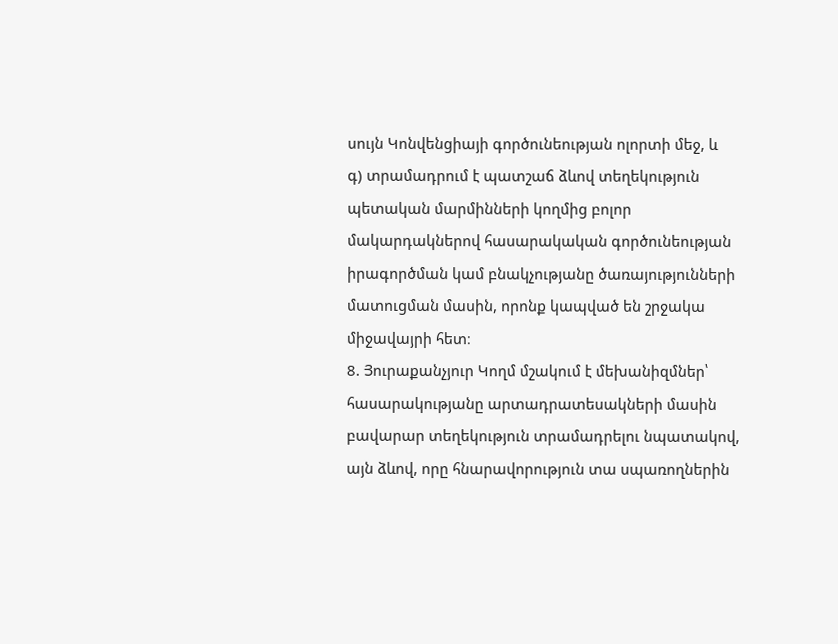սույն Կոնվենցիայի գործունեության ոլորտի մեջ, և
գ) տրամադրում է պատշաճ ձևով տեղեկություն պետական մարմինների կողմից բոլոր մակարդակներով հասարակական գործունեության իրագործման կամ բնակչությանը ծառայությունների մատուցման մասին, որոնք կապված են շրջակա միջավայրի հետ։
8. Յուրաքանչյուր Կողմ մշակում է մեխանիզմներ՝ հասարակությանը արտադրատեսակների մասին բավարար տեղեկություն տրամադրելու նպատակով, այն ձևով, որը հնարավորություն տա սպառողներին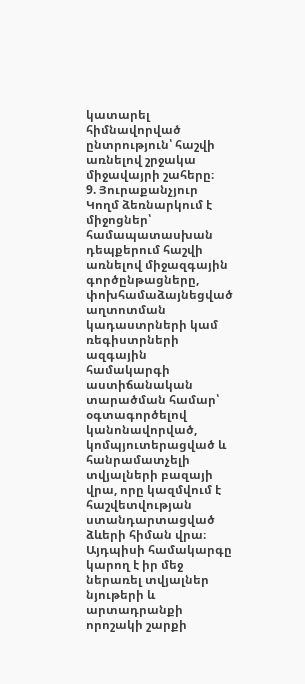կատարել հիմնավորված ընտրություն՝ հաշվի առնելով շրջակա միջավայրի շահերը։
9. Յուրաքանչյուր Կողմ ձեռնարկում է միջոցներ՝ համապատասխան դեպքերում հաշվի առնելով միջազգային գործընթացները, փոխհամաձայնեցված աղտոտման կադաստրների կամ ռեգիստրների ազգային համակարգի աստիճանական տարածման համար՝ օգտագործելով կանոնավորված, կոմպյուտերացված և հանրամատչելի տվյալների բազայի վրա, որը կազմվում է հաշվետվության ստանդարտացված ձևերի հիման վրա։ Այդպիսի համակարգը կարող է իր մեջ ներառել տվյալներ նյութերի և արտադրանքի որոշակի շարքի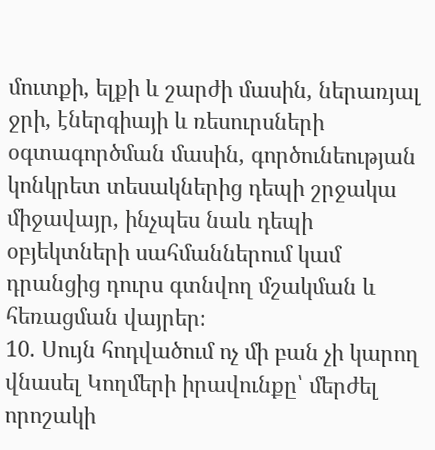մուտքի, ելքի և շարժի մասին, ներառյալ ջրի, էներգիայի և ռեսուրսների օգտագործման մասին, գործունեության կոնկրետ տեսակներից դեպի շրջակա միջավայր, ինչպես նաև դեպի օբյեկտների սահմաններում կամ դրանցից դուրս գտնվող մշակման և հեռացման վայրեր։
10. Սույն հոդվածում ոչ մի բան չի կարող վնասել Կողմերի իրավունքը՝ մերժել որոշակի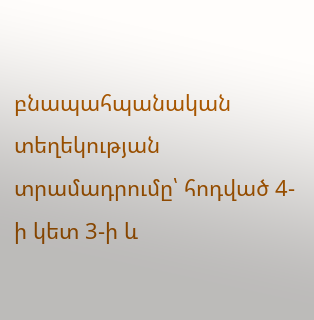բնապահպանական տեղեկության տրամադրումը՝ հոդված 4-ի կետ 3-ի և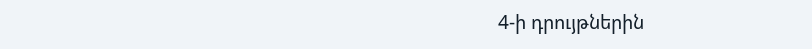4-ի դրույթներին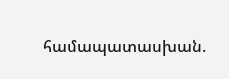համապատասխան.